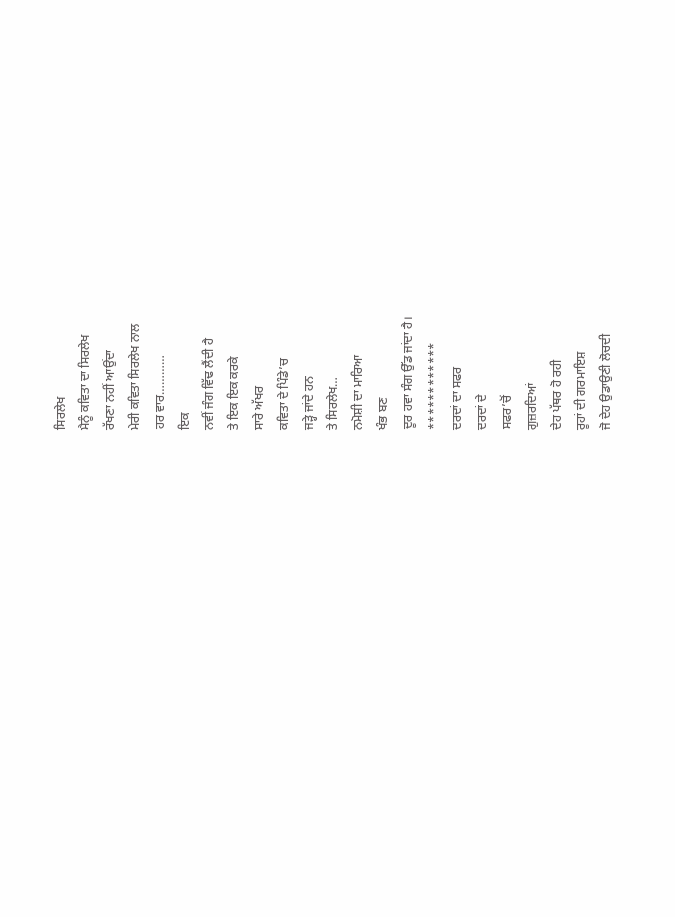ਸਿਰਲੇਖ
ਮੈਨੂੰ ਕਵਿਤਾ ਦਾ ਸਿਰਲੇਖ
ਰੱਖਣਾ ਨਹੀਂ ਆਉਂਦਾ
ਮੇਰੀ ਕਵਿਤਾ ਸਿਰਲੇਖ ਨਾਲ
ਹਰ ਵਾਰ…………
ਇਕ
ਨਵੀਂ ਜੰਗ ਵਿੱਢ ਲੈਂਦੀ ਹੈ
ਤੇ ਇਕ ਇਕ ਕਰਕੇ
ਸਾਰੇ ਅੱਖਰ
ਕਵਿਤਾ ਦੇ ਪਿੰਡੇ’ਚ
ਜੜ੍ਹੇ ਜਾਂਦੇ ਹਨ
ਤੇ ਸਿਰਲੇਖ…
ਨਮੋਸ਼ੀ ਦਾ ਮਾਰਿਆ
ਖੰਭ ਬਣ
ਦੂਰ ਹਵਾ ਸੰਗ ਉੱਡ ਜਾਂਦਾ ਹੈ।
************
ਦਰਦਾਂ ਦਾ ਸਫਰ
ਦਰਦਾਂ ਦੇ
ਸਫਰ’ਚੋਂ
ਗੁਜ਼ਰਦਿਆਂ
ਦੇਹ ਪੱਥਰ ਹੋ ਰਹੀ
ਰੂਹਾਂ ਦੀ ਗਰਮਾਇਸ਼
ਜੋ ਦੇਹ ਉਡਾਉਣੀ ਲੋਚਦੀ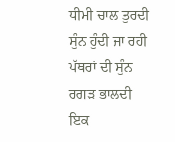ਧੀਮੀ ਚਾਲ ਤੁਰਦੀ
ਸੁੰਨ ਹੁੰਦੀ ਜਾ ਰਹੀ
ਪੱਥਰਾਂ ਦੀ ਸੁੰਨ
ਰਗੜ ਭਾਲਦੀ
ਇਕ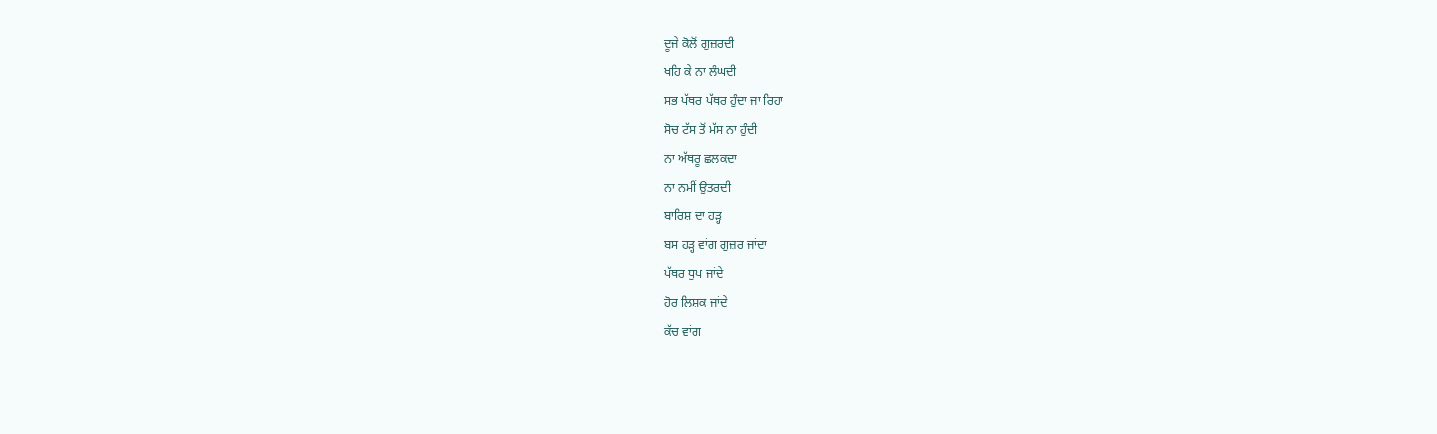ਦੂਜੇ ਕੋਲੋਂ ਗੁਜ਼ਰਦੀ
ਖਹਿ ਕੇ ਨਾ ਲੰਘਦੀ
ਸਭ ਪੱਥਰ ਪੱਥਰ ਹੁੰਦਾ ਜਾ ਰਿਹਾ
ਸੋਚ ਟੱਸ ਤੋਂ ਮੱਸ ਨਾ ਹੁੰਦੀ
ਨਾ ਅੱਥਰੂ ਛਲਕਦਾ
ਨਾ ਨਮੀਂ ਉਤਰਦੀ
ਬਾਰਿਸ਼ ਦਾ ਹੜ੍ਹ
ਬਸ ਹੜ੍ਹ ਵਾਂਗ ਗੁਜ਼ਰ ਜਾਂਦਾ
ਪੱਥਰ ਧੁਪ ਜਾਂਦੇ
ਹੋਰ ਲਿਸ਼ਕ ਜਾਂਦੇ
ਕੱਚ ਵਾਂਗ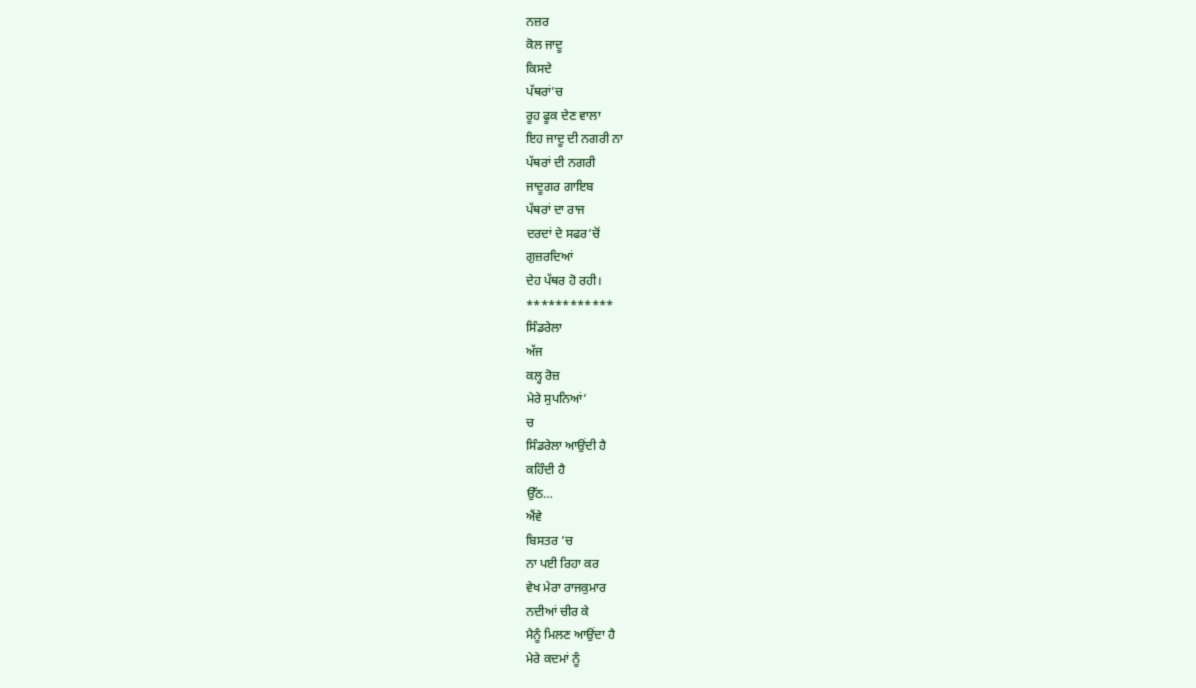ਨਜ਼ਰ
ਕੋਲ ਜਾਦੂ
ਕਿਸਦੇ
ਪੱਥਰਾਂ’ਚ
ਰੂਹ ਫੂਕ ਦੇਣ ਵਾਲਾ
ਇਹ ਜਾਦੂ ਦੀ ਨਗਰੀ ਨਾ
ਪੱਥਰਾਂ ਦੀ ਨਗਰੀ
ਜਾਦੂਗਰ ਗਾਇਬ
ਪੱਥਰਾਂ ਦਾ ਰਾਜ
ਦਰਦਾਂ ਦੇ ਸਫਰ’ਚੋਂ
ਗੁਜ਼ਰਦਿਆਂ
ਦੇਹ ਪੱਥਰ ਹੋ ਰਹੀ।
************
ਸਿੰਡਰੇਲਾ
ਅੱਜ
ਕਲ੍ਹ ਰੋਜ਼
ਮੇਰੇ ਸੁਪਨਿਆਂ’
ਚ
ਸਿੰਡਰੇਲਾ ਆਉਂਦੀ ਹੈ
ਕਹਿੰਦੀ ਹੈ
ਉੱਠ…
ਐਂਵੇ
ਬਿਸਤਰ ’ਚ
ਨਾ ਪਈ ਰਿਹਾ ਕਰ
ਵੇਖ ਮੇਰਾ ਰਾਜਕੁਮਾਰ
ਨਦੀਆਂ ਚੀਰ ਕੇ
ਮੈਨੂੰ ਮਿਲਣ ਆਉਂਦਾ ਹੈ
ਮੇਰੇ ਕਦਮਾਂ ਨੂੰ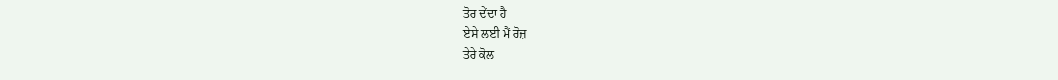ਤੋਰ ਦੇਂਦਾ ਹੈ
ਏਸੇ ਲਈ ਮੈਂ ਰੋਜ਼
ਤੇਰੇ ਕੋਲ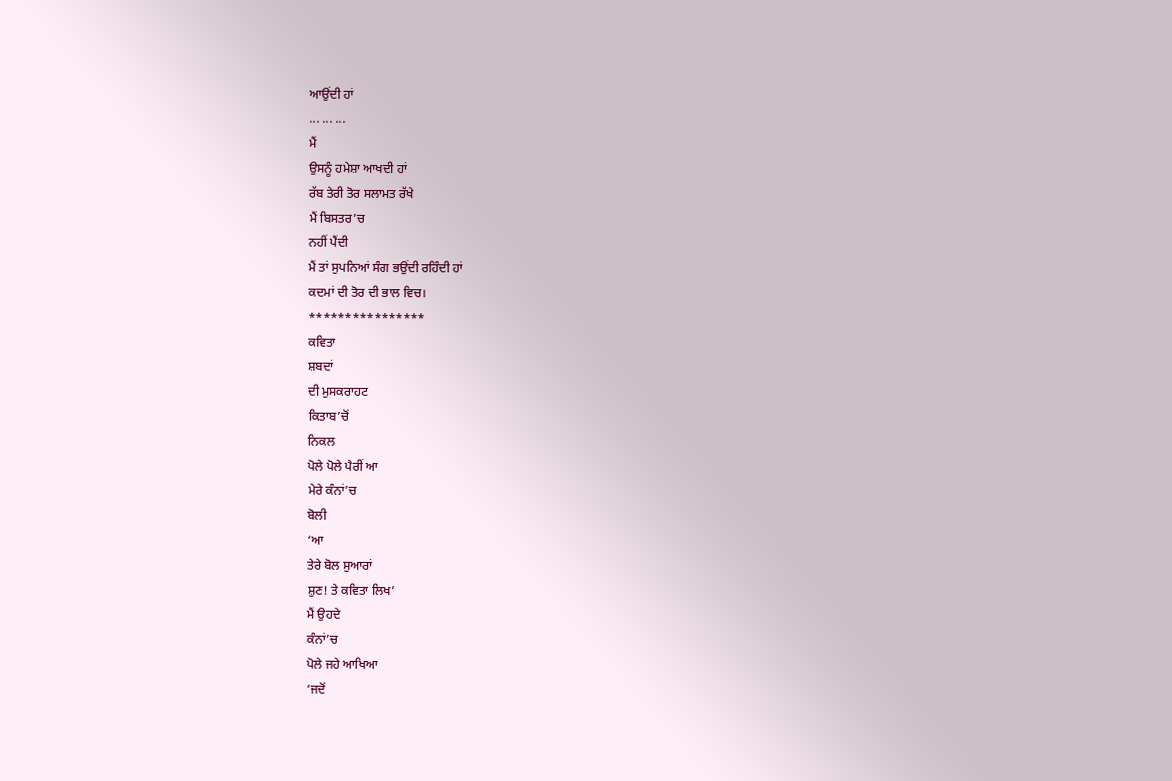ਆਉਂਦੀ ਹਾਂ
... ... ...
ਮੈਂ
ਉਸਨੂੰ ਹਮੇਸ਼ਾ ਆਖਦੀ ਹਾਂ
ਰੱਬ ਤੇਰੀ ਤੋਰ ਸਲਾਮਤ ਰੱਖੇ
ਮੈਂ ਬਿਸਤਰ’ਚ
ਨਹੀਂ ਪੈਂਦੀ
ਮੈਂ ਤਾਂ ਸੁਪਨਿਆਂ ਸੰਗ ਭਉਂਦੀ ਰਹਿੰਦੀ ਹਾਂ
ਕਦਮਾਂ ਦੀ ਤੋਰ ਦੀ ਭਾਲ ਵਿਚ।
****************
ਕਵਿਤਾ
ਸ਼ਬਦਾਂ
ਦੀ ਮੁਸਕਰਾਹਟ
ਕਿਤਾਬ’ਚੋਂ
ਨਿਕਲ
ਪੋਲੇ ਪੋਲੇ ਪੈਰੀਂ ਆ
ਮੇਰੇ ਕੰਨਾਂ’ਚ
ਬੋਲੀ
‘ਆ
ਤੇਰੇ ਬੋਲ ਸੁਆਰਾਂ
ਸ਼ੁਣ! ਤੇ ਕਵਿਤਾ ਲਿਖ’
ਮੈਂ ਉਹਦੇ
ਕੰਨਾਂ’ਚ
ਪੋਲੇ ਜਹੇ ਆਖਿਆ
‘ਜਦੋਂ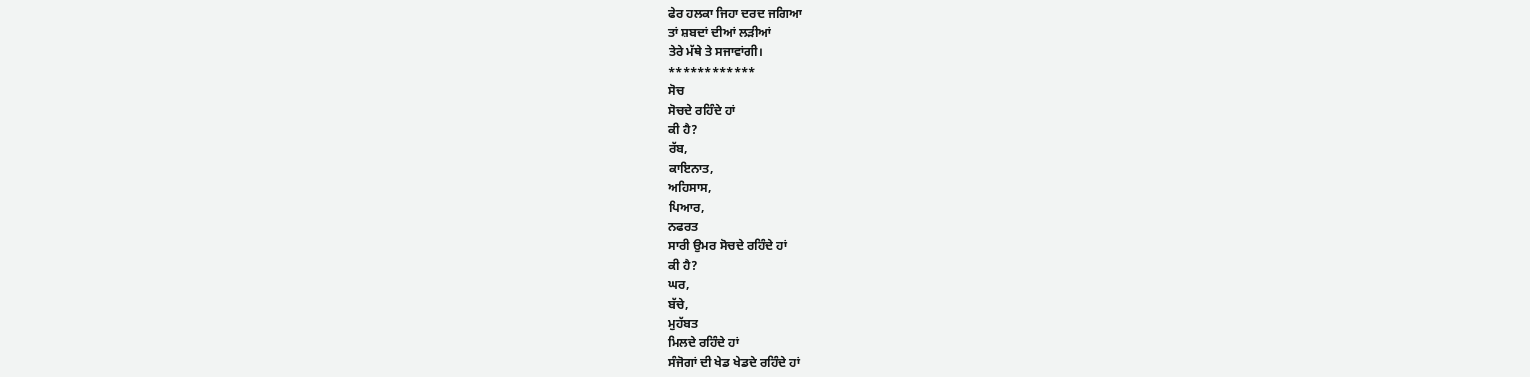ਫੇਰ ਹਲਕਾ ਜਿਹਾ ਦਰਦ ਜਗਿਆ
ਤਾਂ ਸ਼ਬਦਾਂ ਦੀਆਂ ਲੜੀਆਂ
ਤੇਰੇ ਮੱਥੇ ਤੇ ਸਜਾਵਾਂਗੀ।
************
ਸੋਚ
ਸੋਚਦੇ ਰਹਿੰਦੇ ਹਾਂ
ਕੀ ਹੈ?
ਰੱਬ,
ਕਾਇਨਾਤ,
ਅਹਿਸਾਸ,
ਪਿਆਰ,
ਨਫਰਤ
ਸਾਰੀ ਉਮਰ ਸੋਚਦੇ ਰਹਿੰਦੇ ਹਾਂ
ਕੀ ਹੈ?
ਘਰ,
ਬੱਚੇ,
ਮੁਹੱਬਤ
ਮਿਲਦੇ ਰਹਿੰਦੇ ਹਾਂ
ਸੰਜੋਗਾਂ ਦੀ ਖੇਡ ਖੇਡਦੇ ਰਹਿੰਦੇ ਹਾਂ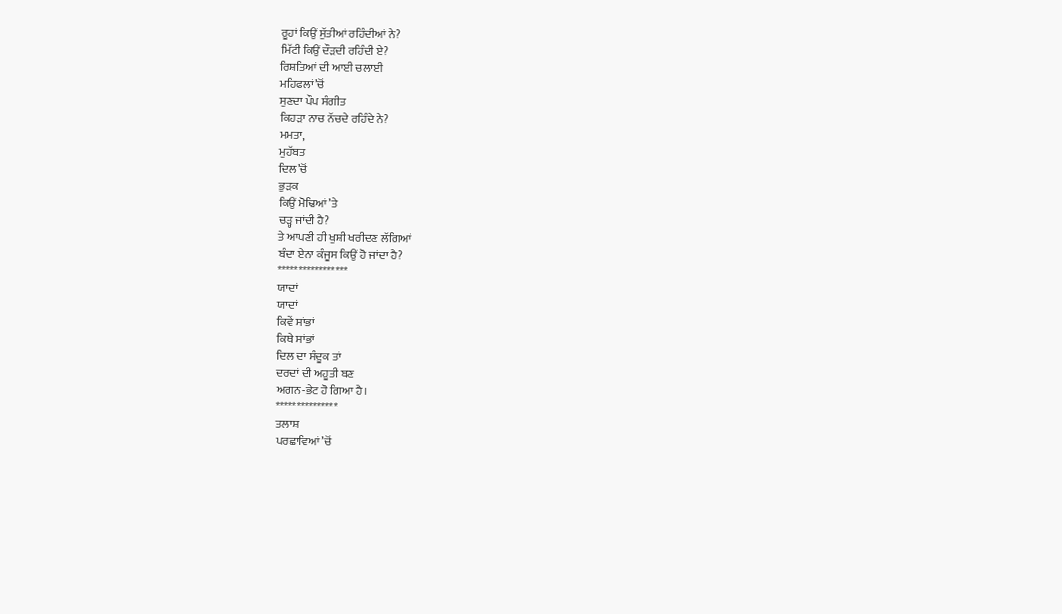ਰੂਹਾਂ ਕਿਉਂ ਸੁੱਤੀਆਂ ਰਹਿੰਦੀਆਂ ਨੇ?
ਮਿੱਟੀ ਕਿਉਂ ਦੌੜਦੀ ਰਹਿੰਦੀ ਏ?
ਰਿਸ਼ਤਿਆਂ ਦੀ ਆਈ ਚਲਾਈ
ਮਹਿਫਲਾਂ’ਚੋਂ
ਸੁਣਦਾ ਪੌਪ ਸੰਗੀਤ
ਕਿਹੜਾ ਨਾਚ ਨੱਚਦੇ ਰਹਿੰਦੇ ਨੇ?
ਮਮਤਾ,
ਮੁਹੱਬਤ
ਦਿਲ’ਚੋਂ
ਭੁੜਕ
ਕਿਉਂ ਮੋਢਿਆਂ’ਤੇ
ਚੜ੍ਹ ਜਾਂਦੀ ਹੈ?
ਤੇ ਆਪਣੀ ਹੀ ਖੁਸ਼ੀ ਖਰੀਦਣ ਲੱਗਿਆਂ
ਬੰਦਾ ਏਨਾ ਕੰਜੂਸ ਕਿਉਂ ਹੋ ਜਾਂਦਾ ਹੈ?
*****************
ਯਾਦਾਂ
ਯਾਦਾਂ
ਕਿਵੇਂ ਸਾਂਭਾਂ
ਕਿਥੇ ਸਾਂਭਾਂ
ਦਿਲ ਦਾ ਸੰਦੂਕ ਤਾਂ
ਦਰਦਾਂ ਦੀ ਅਹੂਤੀ ਬਣ
ਅਗਨ-ਭੇਟ ਹੋ ਗਿਆ ਹੈ।
***************
ਤਲਾਸ਼
ਪਰਛਾਵਿਆਂ’ਚੋਂ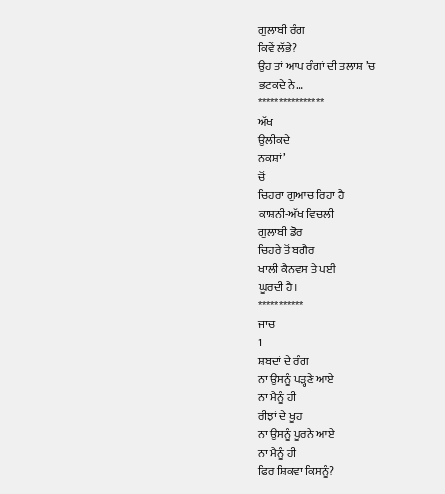ਗੁਲਾਬੀ ਰੰਗ
ਕਿਵੇਂ ਲੱਭੇ?
ਉਹ ਤਾਂ ਆਪ ਰੰਗਾਂ ਦੀ ਤਲਾਸ਼ ’ਚ
ਭਟਕਦੇ ਨੇ…
****************
ਅੱਖ
ਉਲੀਕਦੇ
ਨਕਸ਼ਾਂ’
ਚੋਂ
ਚਿਹਰਾ ਗੁਆਚ ਰਿਹਾ ਹੈ
ਕਾਸ਼ਨੀ-ਅੱਖ ਵਿਚਲੀ
ਗੁਲਾਬੀ ਡੋਰ
ਚਿਹਰੇ ਤੋਂ ਬਗੈਰ
ਖਾਲੀ ਕੈਨਵਸ ਤੇ ਪਈ
ਘੂਰਦੀ ਹੈ।
***********
ਜਾਚ
1
ਸ਼ਬਦਾਂ ਦੇ ਰੰਗ
ਨਾ ਉਸਨੂੰ ਪੜ੍ਹਣੇ ਆਏ
ਨਾ ਮੈਨੂੰ ਹੀ
ਰੀਝਾਂ ਦੇ ਖੂਹ
ਨਾ ਉਸਨੂੰ ਪੂਰਨੇ ਆਏ
ਨਾ ਮੈਨੂੰ ਹੀ
ਫਿਰ ਸ਼ਿਕਵਾ ਕਿਸਨੂੰ?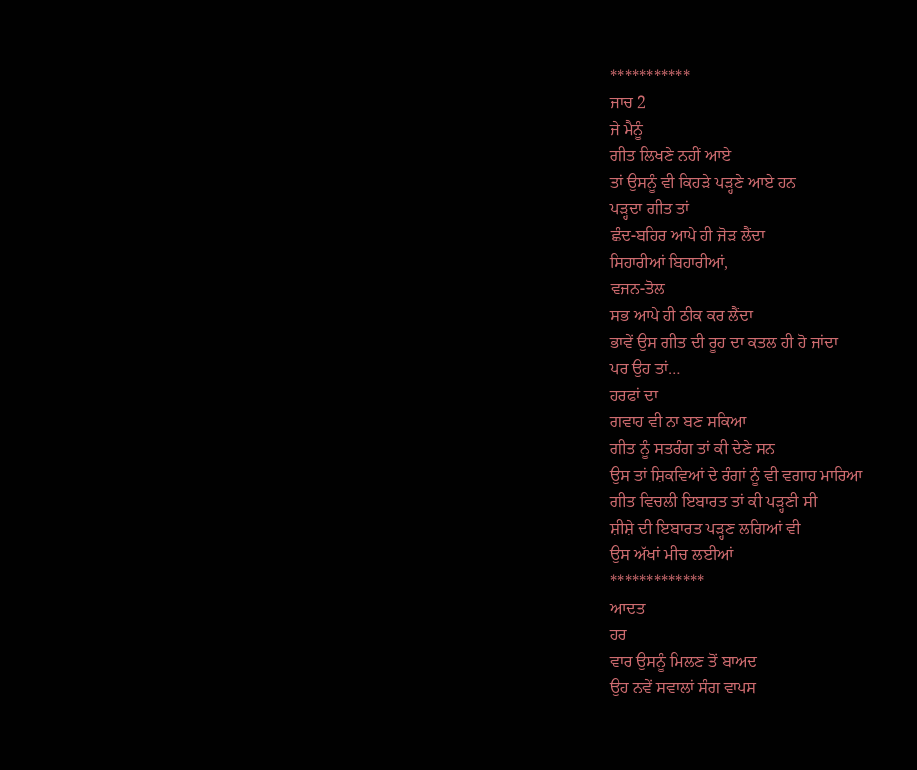***********
ਜਾਚ 2
ਜੇ ਮੈਨੂੰ
ਗੀਤ ਲਿਖਣੇ ਨਹੀਂ ਆਏ
ਤਾਂ ਉਸਨੂੰ ਵੀ ਕਿਹੜੇ ਪੜ੍ਹਣੇ ਆਏ ਹਨ
ਪੜ੍ਹਦਾ ਗੀਤ ਤਾਂ
ਛੰਦ-ਬਹਿਰ ਆਪੇ ਹੀ ਜੋੜ ਲੈਂਦਾ
ਸਿਹਾਰੀਆਂ ਬਿਹਾਰੀਆਂ,
ਵਜਨ-ਤੋਲ
ਸਭ ਆਪੇ ਹੀ ਠੀਕ ਕਰ ਲੈਂਦਾ
ਭਾਵੇਂ ਉਸ ਗੀਤ ਦੀ ਰੂਹ ਦਾ ਕਤਲ ਹੀ ਹੋ ਜਾਂਦਾ
ਪਰ ਉਹ ਤਾਂ…
ਹਰਫਾਂ ਦਾ
ਗਵਾਹ ਵੀ ਨਾ ਬਣ ਸਕਿਆ
ਗੀਤ ਨੂੰ ਸਤਰੰਗ ਤਾਂ ਕੀ ਦੇਣੇ ਸਨ
ਉਸ ਤਾਂ ਸ਼ਿਕਵਿਆਂ ਦੇ ਰੰਗਾਂ ਨੂੰ ਵੀ ਵਗਾਹ ਮਾਰਿਆ
ਗੀਤ ਵਿਚਲੀ ਇਬਾਰਤ ਤਾਂ ਕੀ ਪੜ੍ਹਣੀ ਸੀ
ਸ਼ੀਸ਼ੇ ਦੀ ਇਬਾਰਤ ਪੜ੍ਹਣ ਲਗਿਆਂ ਵੀ
ਉਸ ਅੱਖਾਂ ਮੀਚ ਲਈਆਂ
*************
ਆਦਤ
ਹਰ
ਵਾਰ ਉਸਨੂੰ ਮਿਲਣ ਤੋਂ ਬਾਅਦ
ਉਹ ਨਵੇਂ ਸਵਾਲਾਂ ਸੰਗ ਵਾਪਸ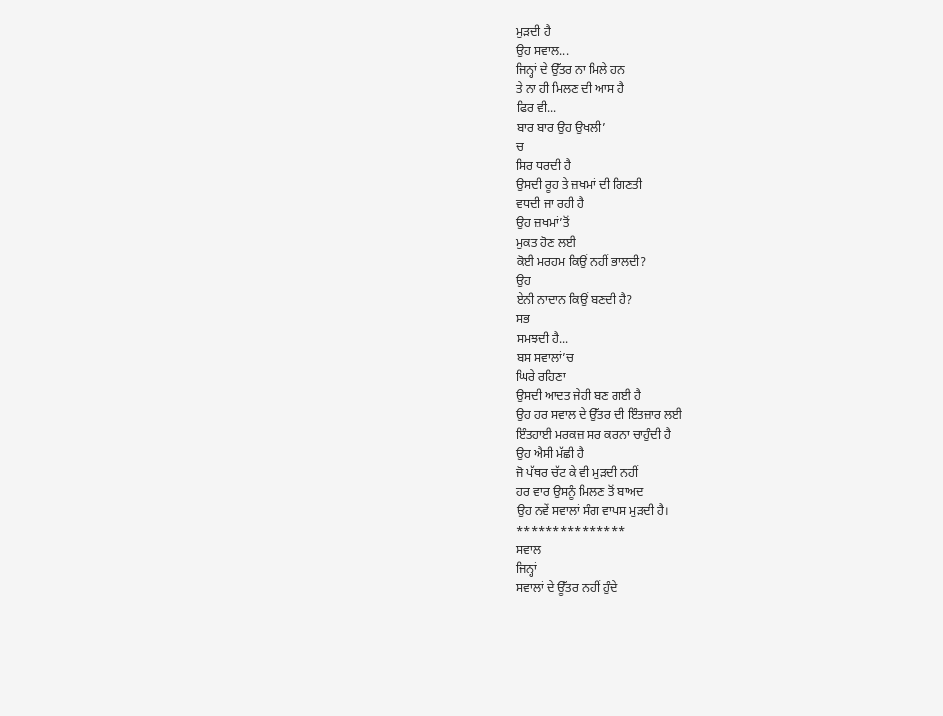ਮੁੜਦੀ ਹੈ
ਉਹ ਸਵਾਲ...
ਜਿਨ੍ਹਾਂ ਦੇ ਉੱਤਰ ਨਾ ਮਿਲੇ ਹਨ
ਤੇ ਨਾ ਹੀ ਮਿਲਣ ਦੀ ਆਸ ਹੈ
ਫਿਰ ਵੀ...
ਬਾਰ ਬਾਰ ਉਹ ਉਖਲੀ’
ਚ
ਸਿਰ ਧਰਦੀ ਹੈ
ਉਸਦੀ ਰੂਹ ਤੇ ਜ਼ਖਮਾਂ ਦੀ ਗਿਣਤੀ
ਵਧਦੀ ਜਾ ਰਹੀ ਹੈ
ਉਹ ਜ਼ਖਮਾਂ’ਤੋਂ
ਮੁਕਤ ਹੋਣ ਲਈ
ਕੋਈ ਮਰਹਮ ਕਿਉਂ ਨਹੀਂ ਭਾਲਦੀ?
ਉਹ
ਏਨੀ ਨਾਦਾਨ ਕਿਉਂ ਬਣਦੀ ਹੈ?
ਸਭ
ਸਮਝਦੀ ਹੈ...
ਬਸ ਸਵਾਲਾਂ’ਚ
ਘਿਰੇ ਰਹਿਣਾ
ਉਸਦੀ ਆਦਤ ਜੇਹੀ ਬਣ ਗਈ ਹੈ
ਉਹ ਹਰ ਸਵਾਲ ਦੇ ਉੱਤਰ ਦੀ ਇੰਤਜ਼ਾਰ ਲਈ
ਇੰਤਹਾਈ ਮਰਕਜ਼ ਸਰ ਕਰਨਾ ਚਾਹੁੰਦੀ ਹੈ
ਉਹ ਐਸੀ ਮੱਛੀ ਹੈ
ਜੋ ਪੱਥਰ ਚੱਟ ਕੇ ਵੀ ਮੁੜਦੀ ਨਹੀਂ
ਹਰ ਵਾਰ ਉਸਨੂੰ ਮਿਲਣ ਤੋਂ ਬਾਅਦ
ਉਹ ਨਵੇਂ ਸਵਾਲਾਂ ਸੰਗ ਵਾਪਸ ਮੁੜਦੀ ਹੈ।
***************
ਸਵਾਲ
ਜਿਨ੍ਹਾਂ
ਸਵਾਲਾਂ ਦੇ ਊੱਤਰ ਨਹੀਂ ਹੁੰਦੇ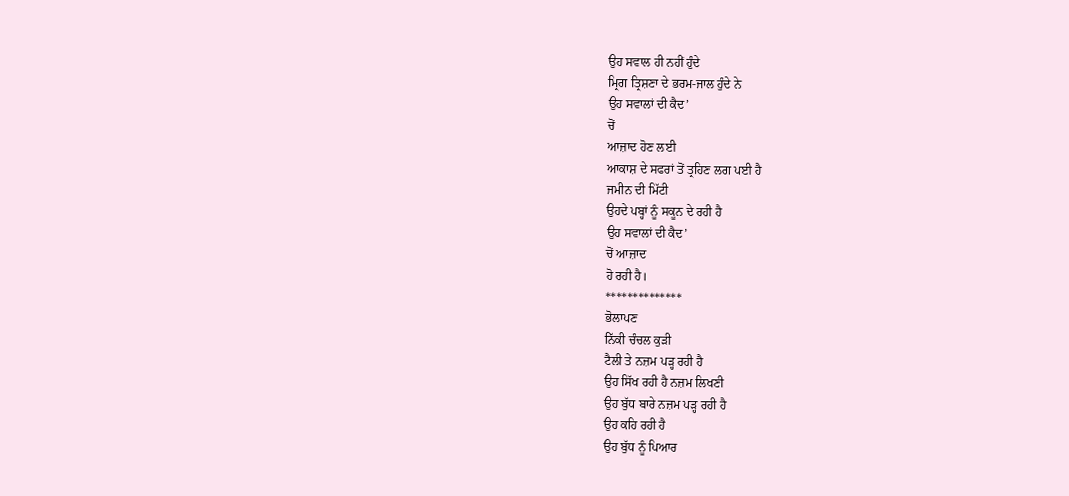ਉਹ ਸਵਾਲ ਹੀ ਨਹੀਂ ਹੁੰਦੇ
ਮ੍ਰਿਗ ਤ੍ਰਿਸ਼ਣਾ ਦੇ ਭਰਮ-ਜਾਲ ਹੁੰਦੇ ਨੇ
ਉਹ ਸਵਾਲਾਂ ਦੀ ਕੈਦ’
ਚੋਂ
ਆਜ਼ਾਦ ਹੋਣ ਲਈ
ਆਕਾਸ਼ ਦੇ ਸਫਰਾਂ ਤੋਂ ਤ੍ਰਹਿਣ ਲਗ ਪਈ ਹੈ
ਜਮੀਨ ਦੀ ਮਿੱਟੀ
ਉਹਦੇ ਪਬ੍ਹਾਂ ਨੂੰ ਸਕੂਨ ਦੇ ਰਹੀ ਹੈ
ਉਹ ਸਵਾਲਾਂ ਦੀ ਕੈਦ’
ਚੋਂ ਆਜ਼ਾਦ
ਹੋ ਰਹੀ ਹੈ।
**************
ਭੋਲਾਪਣ
ਨਿੱਕੀ ਚੰਚਲ ਕੁੜੀ
ਟੈਲੀ ਤੇ ਨਜ਼ਮ ਪੜ੍ਹ ਰਹੀ ਹੈ
ਉਹ ਸਿੱਖ ਰਹੀ ਹੈ ਨਜ਼ਮ ਲਿਖਣੀ
ਉਹ ਬੁੱਧ ਬਾਰੇ ਨਜ਼ਮ ਪੜ੍ਹ ਰਹੀ ਹੈ
ਉਹ ਕਹਿ ਰਹੀ ਹੈ
ਉਹ ਬੁੱਧ ਨੂੰ ਪਿਆਰ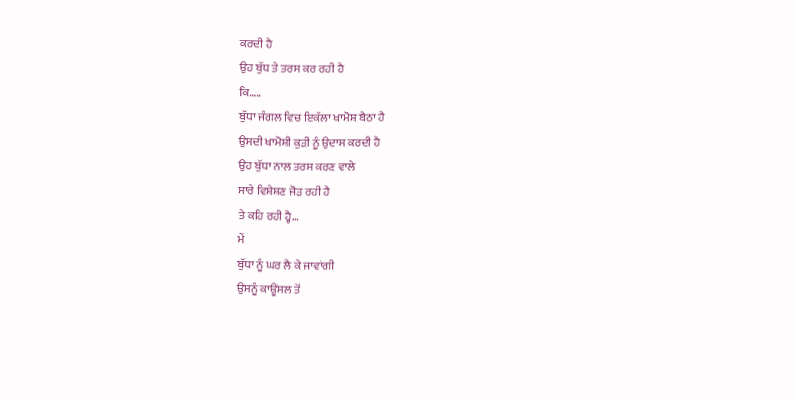ਕਰਦੀ ਹੈ
ਉਹ ਬੁੱਧ ਤੇ ਤਰਸ ਕਰ ਰਹੀ ਹੈ
ਕਿ…..
ਬੁੱਧਾ ਜੰਗਲ ਵਿਚ ਇਕੱਲਾ ਖਾਮੋਸ਼ ਬੈਠਾ ਹੈ
ਉਸਦੀ ਖਾਮੋਸ਼ੀ ਕੁੜੀ ਨੂੰ ਉਦਾਸ ਕਰਦੀ ਹੈ
ਉਹ ਬੁੱਧਾ ਨਾਲ ਤਰਸ ਕਰਣ ਵਾਲੇ
ਸਾਰੇ ਵਿਸ਼ੇਸ਼ਣ ਜੋੜ ਰਹੀ ਹੈ
ਤੇ ਕਹਿ ਰਹੀ ਹ੍ਹੈ…
ਮੇਂ
ਬੁੱਧਾ ਨੂੰ ਘਰ ਲੈ ਕੇ ਜਾਵਾਂਗੀ
ਉਸਨੂੰ ਕਾਊਂਸਲ ਤੋਂ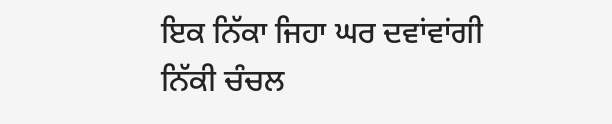ਇਕ ਨਿੱਕਾ ਜਿਹਾ ਘਰ ਦਵਾਂਵਾਂਗੀ
ਨਿੱਕੀ ਚੰਚਲ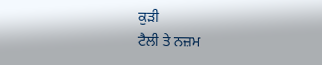ਕੁੜੀ
ਟੈਲੀ ਤੇ ਨਜ਼ਮ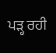ਪੜ੍ਹ ਰਹੀ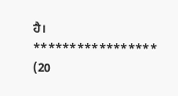ਹੈ।
*****************
(20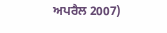ਅਪਰੈਲ 2007)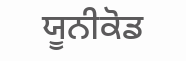ਯੂਨੀਕੋਡ